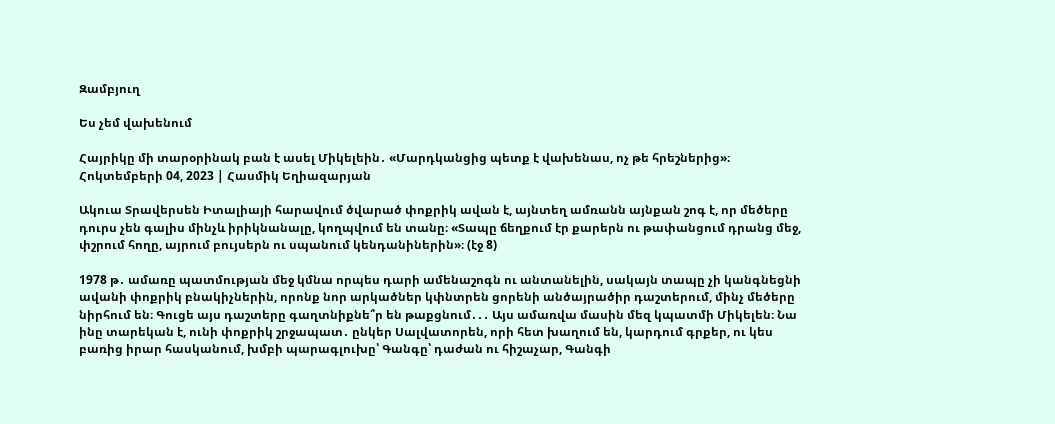Զամբյուղ

Ես չեմ վախենում

Հայրիկը մի տարօրինակ բան է ասել Միկելեին․ «Մարդկանցից պետք է վախենաս, ոչ թե հրեշներից»։
Հոկտեմբերի 04, 2023 | Հասմիկ Եղիազարյան

Ակուա Տրավերսեն Իտալիայի հարավում ծվարած փոքրիկ ավան է, այնտեղ ամռանն այնքան շոգ է, որ մեծերը դուրս չեն գալիս մինչև իրիկնանալը, կողպվում են տանը։ «Տապը ճեղքում էր քարերն ու թափանցում դրանց մեջ, փշրում հողը, այրում բույսերն ու սպանում կենդանիներին»։ (էջ 8)

1978 թ․ ամառը պատմության մեջ կմնա որպես դարի ամենաշոգն ու անտանելին, սակայն տապը չի կանգնեցնի ավանի փոքրիկ բնակիչներին, որոնք նոր արկածներ կփնտրեն ցորենի անծայրածիր դաշտերում, մինչ մեծերը նիրհում են։ Գուցե այս դաշտերը գաղտնիքնե՞ր են թաքցնում․․․ Այս ամառվա մասին մեզ կպատմի Միկելեն։ Նա ինը տարեկան է, ունի փոքրիկ շրջապատ․ ընկեր Սալվատորեն, որի հետ խաղում են, կարդում գրքեր, ու կես բառից իրար հասկանում, խմբի պարագլուխը՝ Գանգը՝ դաժան ու հիշաչար, Գանգի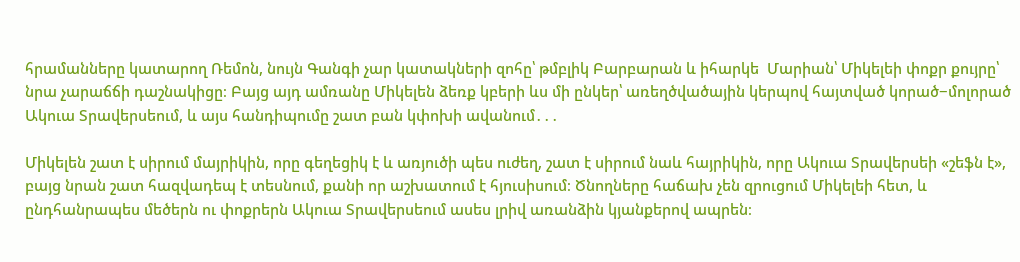հրամանները կատարող Ռեմոն, նույն Գանգի չար կատակների զոհը՝ թմբլիկ Բարբարան և իհարկե  Մարիան՝ Միկելեի փոքր քույրը՝ նրա չարաճճի դաշնակիցը։ Բայց այդ ամռանը Միկելեն ձեռք կբերի ևս մի ընկեր՝ առեղծվածային կերպով հայտված կորած−մոլորած Ակուա Տրավերսեում, և այս հանդիպումը շատ բան կփոխի ավանում․․․

Միկելեն շատ է սիրում մայրիկին, որը գեղեցիկ է և առյուծի պես ուժեղ, շատ է սիրում նաև հայրիկին, որը Ակուա Տրավերսեի «շեֆն է», բայց նրան շատ հազվադեպ է տեսնում, քանի որ աշխատում է հյուսիսում։ Ծնողները հաճախ չեն զրուցում Միկելեի հետ, և ընդհանրապես մեծերն ու փոքրերն Ակուա Տրավերսեում ասես լրիվ առանձին կյանքերով ապրեն։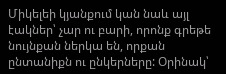Միկելեի կյանքում կան նաև այլ էակներ՝ չար ու բարի, որոնք գրեթե նույնքան ներկա են, որքան ընտանիքն ու ընկերները: Օրինակ՝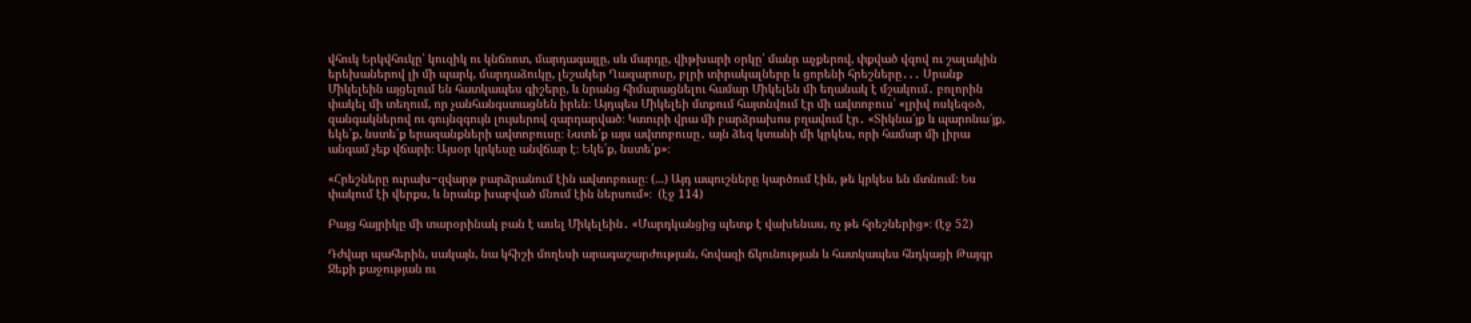վհուկ Երկվհուկը՝ կուզիկ ու կնճռոտ, մարդագայլը, սև մարդը, վիթխարի օրկը՝ մանր աչքերով, փքված վզով ու շալակին երեխաներով լի մի պարկ, մարդաձուկը, լեշակեր Ղազարոսը, բլրի տիրակալները և ցորենի հրեշները․․․ Սրանք Միկելեին այցելում են հատկապես գիշերը, և նրանց հիմարացնելու համար Միկելեն մի եղանակ է մշակում․ բոլորին փակել մի տեղում, որ չանհանգստացնեն իրեն։ Այդպես Միկելեի մտքում հայտնվում էր մի ավտոբուս՝ «լրիվ ոսկեզօծ, զանգակներով ու գույնզգույն լույսերով զարդարված։ Կտուրի վրա մի բարձրախոս բղավում էր․ «Տիկնա՜յք և պարոնա՜յք, եկե՛ք, նստե՛ք երազանքների ավտոբուսը։ Նստե՛ք այս ավտոբուսը․ այն ձեզ կտանի մի կրկես, որի համար մի լիրա անգամ չեք վճարի։ Այսօր կրկեսը անվճար է։ Եկե՛ք, նստե՛ք»։

«Հրեշները ուրախ−զվարթ բարձրանում էին ավտոբուսը։ (...) Այդ ապուշները կարծում էին, թե կրկես են մտնում։ Ես փակում էի վերքս, և նրանք խաբված մնում էին ներսում»։  (էջ 114)

Բայց հայրիկը մի տարօրինակ բան է ասել Միկելեին․ «Մարդկանցից պետք է վախենաս, ոչ թե հրեշներից»։ (էջ 52)

Դժվար պահերին, սակայն, նա կհիշի մողեսի արագաշարժության, հովազի ճկունության և հատկապես հնդկացի Թայգր Ջեքի քաջության ու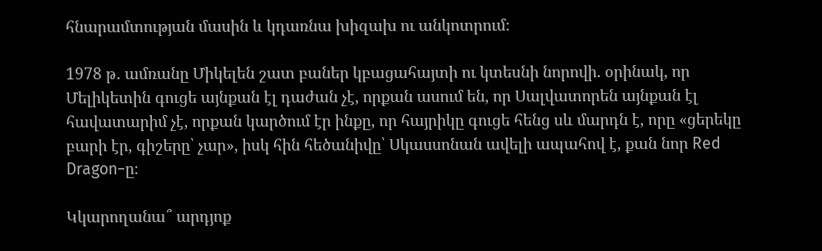հնարամտության մասին և կդառնա խիզախ ու անկոտրում։

1978 թ․ ամռանը Միկելեն շատ բաներ կբացահայտի ու կտեսնի նորովի. օրինակ, որ Մելիկետին գուցե այնքան էլ դաժան չէ, որքան ասում են, որ Սալվատորեն այնքան էլ հավատարիմ չէ, որքան կարծում էր ինքը, որ հայրիկը գուցե հենց սև մարդն է, որը «ցերեկը բարի էր, գիշերը՝ չար», իսկ հին հեծանիվը՝ Սկասսոնան ավելի ապահով է, քան նոր Red Dragon−ը։

Կկարողանա՞ արդյոք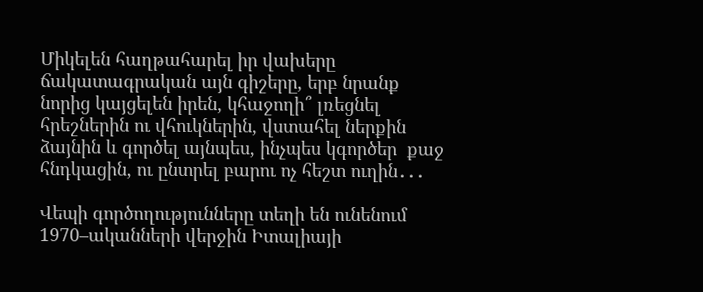Միկելեն հաղթահարել իր վախերը ճակատագրական այն գիշերը, երբ նրանք նորից կայցելեն իրեն, կհաջողի՞ լռեցնել հրեշներին ու վհուկներին, վստահել ներքին ձայնին և գործել այնպես, ինչպես կգործեր  քաջ հնդկացին, ու ընտրել բարու ոչ հեշտ ուղին․․․

Վեպի գործողությունները տեղի են ունենում 1970–ականների վերջին Իտալիայի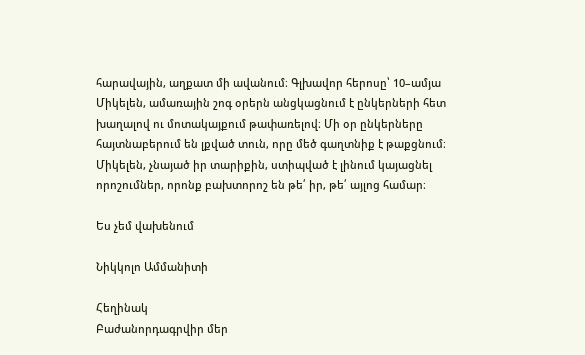հարավային, աղքատ մի ավանում։ Գլխավոր հերոսը՝ 10–ամյա Միկելեն, ամառային շոգ օրերն անցկացնում է ընկերների հետ խաղալով ու մոտակայքում թափառելով։ Մի օր ընկերները հայտնաբերում են լքված տուն, որը մեծ գաղտնիք է թաքցնում։ Միկելեն, չնայած իր տարիքին, ստիպված է լինում կայացնել որոշումներ, որոնք բախտորոշ են թե՛ իր, թե՛ այլոց համար։

Ես չեմ վախենում

Նիկկոլո Ամմանիտի

Հեղինակ
Բաժանորդագրվիր մեր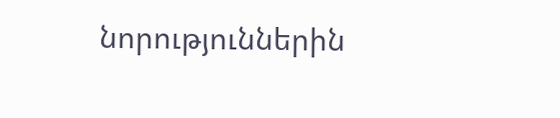նորություններին